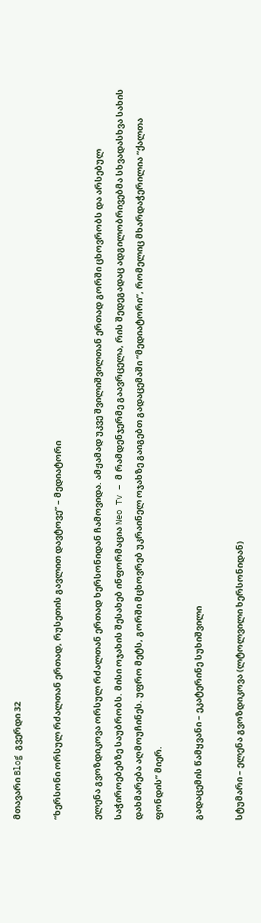მთავარი Blog გვერდი 32

“ხერსონი ორსულ რძალთან ერთად, რუსეთის გავლით დავტოვე” – მედიატორი

ელენა გვოზდიკოვა ორსულ რძალთან ერთად ხერსონიდან ჩამოვიდა. ამჟამად უკვე შვილიშვილთან ერთად გორში ცხოვრობს და არსებულ საჭიროებებზე საუბრობს. მისი ოჯახის შესახებ ინფორმაცია Neo Tv – მ რამდენჯერმე გაავრცელა, რის შედეგადაც ადგილობრივებმა სხვადასხვა სახის დახმარება აღმოუჩინეს. უფრო მეტს, გორში მცხოვრებ უკრაინელ ოჯახზე გაიგებთ გადაცემაში “მედიატორი”, რომელიც მხარდაჭერილია “ქალთა ფონდის” მიერ.

გადაცემის წამყვანი – ეკატერინე სუხიშვილი

სტუმარი – ელენა გვოზდიკოვა (ლტოლვილი ხერსონიდან)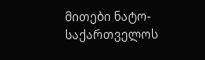მითები ნატო-საქართველოს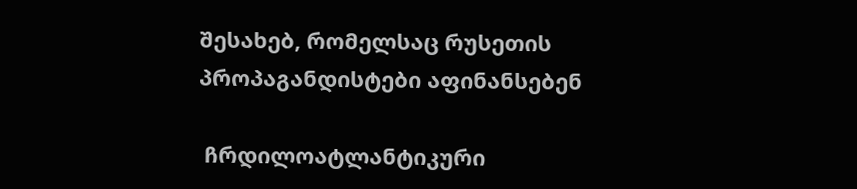შესახებ, რომელსაც რუსეთის პროპაგანდისტები აფინანსებენ

 ჩრდილოატლანტიკური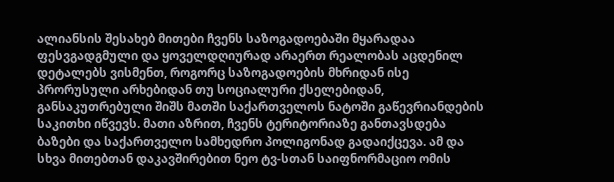ალიანსის შესახებ მითები ჩვენს საზოგადოებაში მყარადაა ფესვგადგმული და ყოველდღიურად არაერთ რეალობას აცდენილ დეტალებს ვისმენთ, როგორც საზოგადოების მხრიდან ისე პრორუსული არხებიდან თუ სოციალური ქსელებიდან, განსაკუთრებული შიშს მათში საქართველოს ნატოში გაწევრიანდების საკითხი იწვევს. მათი აზრით, ჩვენს ტერიტორიაზე განთავსდება ბაზები და საქართველო სამხედრო პოლიგონად გადაიქცევა. ამ და სხვა მითებთან დაკავშირებით ნეო ტვ-სთან საიფნორმაციო ომის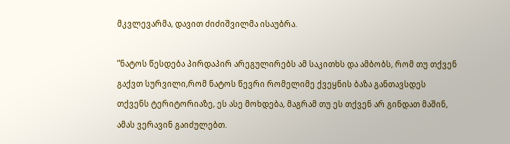მკვლევარმა, დავით ძიძიშვილმა ისაუბრა.

“ნატოს წესდება პირდაპირ არეგულირებს ამ საკითხს და ამბობს, რომ თუ თქვენ გაქვთ სურვილი,რომ ნატოს წევრი რომელიმე ქვეყნის ბაზა განთავსდეს თქვენს ტერიტორიაზე, ეს ასე მოხდება, მაგრამ თუ ეს თქვენ არ გინდათ მაშინ, ამას ვერავინ გაიძულებთ.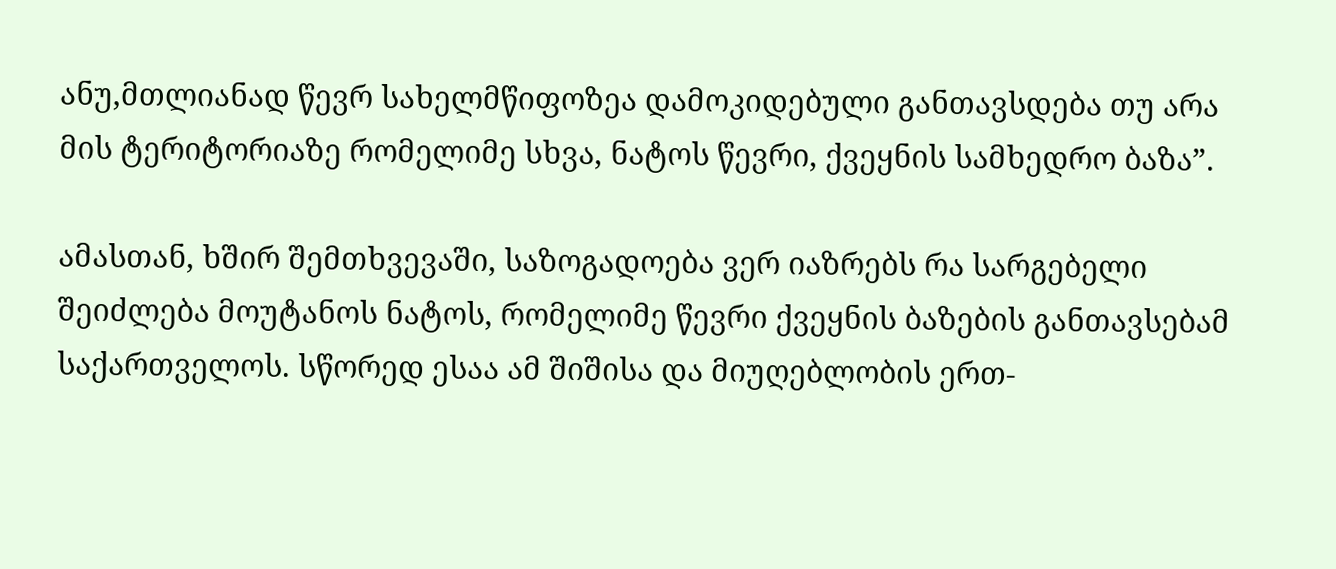ანუ,მთლიანად წევრ სახელმწიფოზეა დამოკიდებული განთავსდება თუ არა მის ტერიტორიაზე რომელიმე სხვა, ნატოს წევრი, ქვეყნის სამხედრო ბაზა”.

ამასთან, ხშირ შემთხვევაში, საზოგადოება ვერ იაზრებს რა სარგებელი შეიძლება მოუტანოს ნატოს, რომელიმე წევრი ქვეყნის ბაზების განთავსებამ საქართველოს. სწორედ ესაა ამ შიშისა და მიუღებლობის ერთ-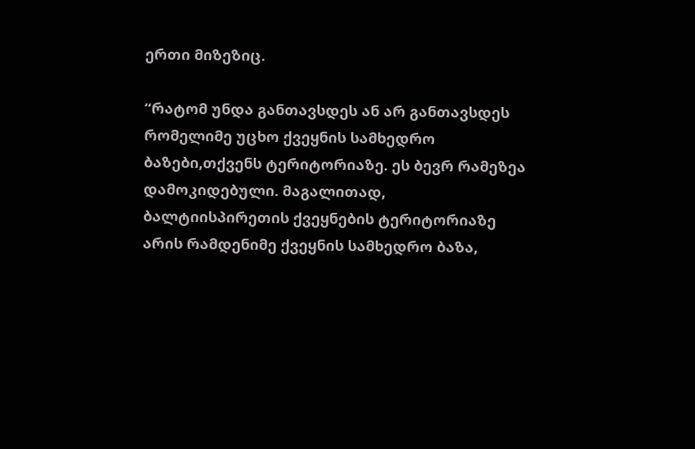ერთი მიზეზიც.

“რატომ უნდა განთავსდეს ან არ განთავსდეს რომელიმე უცხო ქვეყნის სამხედრო ბაზები,თქვენს ტერიტორიაზე. ეს ბევრ რამეზეა დამოკიდებული. მაგალითად, ბალტიისპირეთის ქვეყნების ტერიტორიაზე არის რამდენიმე ქვეყნის სამხედრო ბაზა,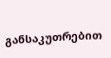განსაკუთრებით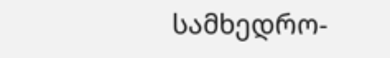სამხედრო-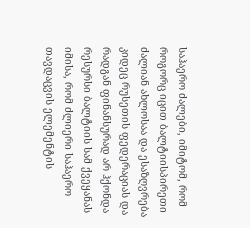საჰაერო ძალები, იმიტომ, რომ როგორც იცით ბალტიისპირეთი ძალიან ახლოსაა და ესაზღვრება კიდეც რუსეთის ფედერაციას და რადგან ფინანსურად არ ჰქონდა რესურსი ბალტიის სამ ქვეყანას იმისა, რომ ძლიერი საჰაერო თავდაცვის ელემენტის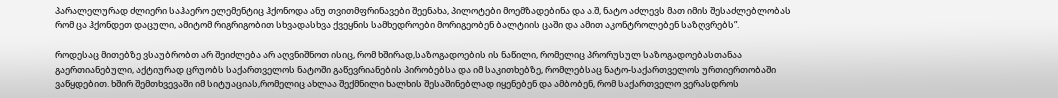პარალელურად ძლიერი საჰაერო ელემენტიც ჰქონოდა ანუ თვითმფრინავები შეენახა, პილოტები მოემზადებინა და ა.შ, ნატო აძლევს მათ იმის შესაძლებლობას რომ ცა ჰქონდეთ დაცული, ამიტომ რიგრიგობით სხვადასხვა ქვეყნის სამხედროები მორიგეობენ ბალტიის ცაში და ამით აკონტროლებენ საზღვრებს”.

როდესაც მითებზე ვსაუბრობთ არ შეიძლება არ აღვნიშნოთ ისიც, რომ ხშირად,საზოგადოების ის ნაწილი, რომელიც პრორუსულ საზოგადოებასთანაა გაერთიანებული, აქტიურად ცრუობს საქართველოს ნატოში გაწევრიანების პირობებსა და იმ საკითხებზე, რომლებსაც ნატო-საქართველოს ურთიერთობაში ვაწყდებით. ხშირ შემთხვევაში იმ სიტუაციას,რომელიც ახლაა შექმნილი ხალხის შესაშინებლად იყენებენ და ამბობენ, რომ საქართველო ვერასდროს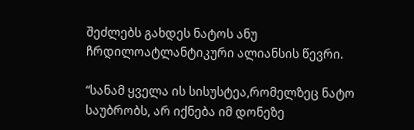შეძლებს გახდეს ნატოს ანუ ჩრდილოატლანტიკური ალიანსის წევრი.

“სანამ ყველა ის სისუსტეა,რომელზეც ნატო საუბრობს, არ იქნება იმ დონეზე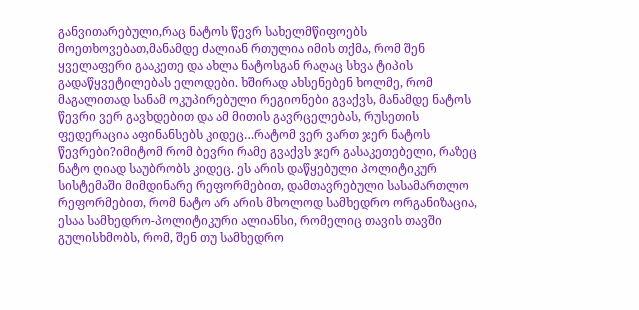განვითარებული,რაც ნატოს წევრ სახელმწიფოებს მოეთხოვებათ,მანამდე ძალიან რთულია იმის თქმა, რომ შენ ყველაფერი გააკეთე და ახლა ნატოსგან რაღაც სხვა ტიპის გადაწყვეტილებას ელოდები. ხშირად ახსენებენ ხოლმე, რომ მაგალითად სანამ ოკუპირებული რეგიონები გვაქვს, მანამდე ნატოს წევრი ვერ გავხდებით და ამ მითის გავრცელებას, რუსეთის ფედერაცია აფინანსებს კიდეც…რატომ ვერ ვართ ჯერ ნატოს წევრები?იმიტომ რომ ბევრი რამე გვაქვს ჯერ გასაკეთებელი, რაზეც ნატო ღიად საუბრობს კიდეც. ეს არის დაწყებული პოლიტიკურ სისტემაში მიმდინარე რეფორმებით, დამთავრებული სასამართლო რეფორმებით, რომ ნატო არ არის მხოლოდ სამხედრო ორგანიზაცია, ესაა სამხედრო-პოლიტიკური ალიანსი, რომელიც თავის თავში გულისხმობს, რომ, შენ თუ სამხედრო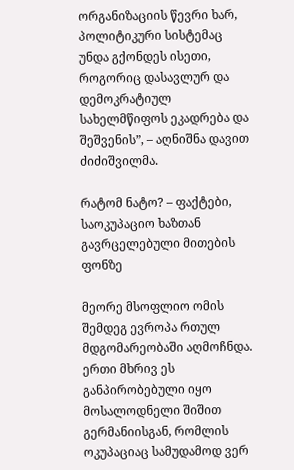ორგანიზაციის წევრი ხარ, პოლიტიკური სისტემაც უნდა გქონდეს ისეთი, როგორიც დასავლურ და დემოკრატიულ სახელმწიფოს ეკადრება და შეშვენის”, – აღნიშნა დავით ძიძიშვილმა.

რატომ ნატო? – ფაქტები, საოკუპაციო ხაზთან გავრცელებული მითების ფონზე

მეორე მსოფლიო ომის შემდეგ ევროპა რთულ მდგომარეობაში აღმოჩნდა. ერთი მხრივ ეს განპირობებული იყო მოსალოდნელი შიშით გერმანიისგან, რომლის ოკუპაციაც სამუდამოდ ვერ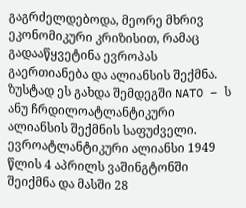გაგრძელდებოდა, მეორე მხრივ ეკონომიკური კრიზისით, რამაც გადააწყვეტინა ევროპას გაერთიანება და ალიანსის შექმნა. ზუსტად ეს გახდა შემდეგში NATO – ს ანუ ჩრდილოატლანტიკური
ალიანსის შექმნის საფუძველი. ევროატლანტიკური ალიანსი 1949 წლის 4 აპრილს ვაშინგტონში შეიქმნა და მასში 28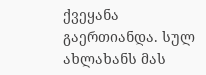ქვეყანა გაერთიანდა. სულ ახლახანს მას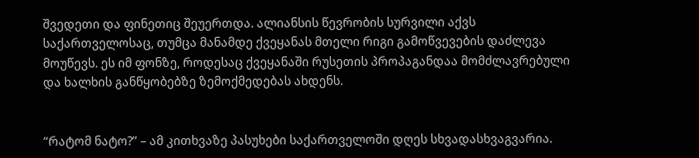შვედეთი და ფინეთიც შეუერთდა. ალიანსის წევრობის სურვილი აქვს საქართველოსაც, თუმცა მანამდე ქვეყანას მთელი რიგი გამოწვევების დაძლევა მოუწევს. ეს იმ ფონზე, როდესაც ქვეყანაში რუსეთის პროპაგანდაა მომძლავრებული და ხალხის განწყობებზე ზემოქმედებას ახდენს.


“რატომ ნატო?” – ამ კითხვაზე პასუხები საქართველოში დღეს სხვადასხვაგვარია.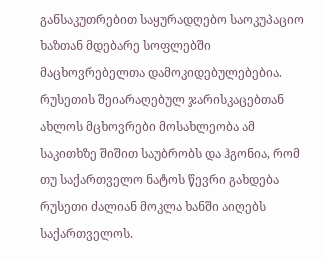განსაკუთრებით საყურადღებო საოკუპაციო ხაზთან მდებარე სოფლებში მაცხოვრებელთა დამოკიდებულებებია. რუსეთის შეიარაღებულ ჯარისკაცებთან ახლოს მცხოვრები მოსახლეობა ამ საკითხზე შიშით საუბრობს და ჰგონია, რომ თუ საქართველო ნატოს წევრი გახდება რუსეთი ძალიან მოკლა ხანში აიღებს საქართველოს.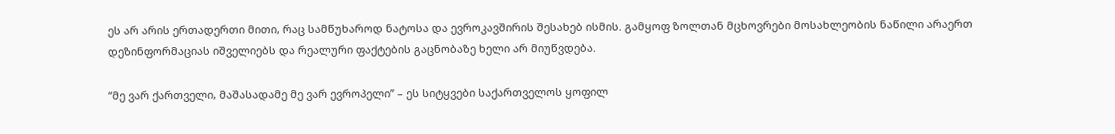ეს არ არის ერთადერთი მითი, რაც სამწუხაროდ ნატოსა და ევროკავშირის შესახებ ისმის. გამყოფ ზოლთან მცხოვრები მოსახლეობის ნაწილი არაერთ დეზინფორმაციას იშველიებს და რეალური ფაქტების გაცნობაზე ხელი არ მიუწვდება.

“მე ვარ ქართველი, მაშასადამე მე ვარ ევროპელი” – ეს სიტყვები საქართველოს ყოფილ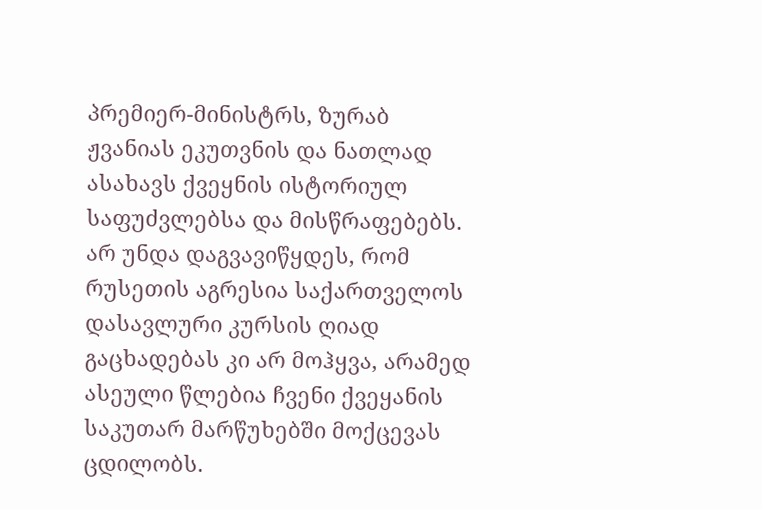პრემიერ-მინისტრს, ზურაბ ჟვანიას ეკუთვნის და ნათლად ასახავს ქვეყნის ისტორიულ საფუძვლებსა და მისწრაფებებს. არ უნდა დაგვავიწყდეს, რომ რუსეთის აგრესია საქართველოს დასავლური კურსის ღიად გაცხადებას კი არ მოჰყვა, არამედ ასეული წლებია ჩვენი ქვეყანის საკუთარ მარწუხებში მოქცევას ცდილობს.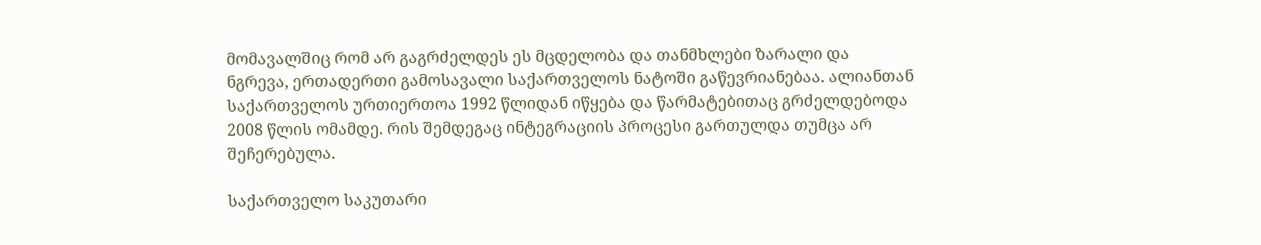მომავალშიც რომ არ გაგრძელდეს ეს მცდელობა და თანმხლები ზარალი და ნგრევა, ერთადერთი გამოსავალი საქართველოს ნატოში გაწევრიანებაა. ალიანთან საქართველოს ურთიერთოა 1992 წლიდან იწყება და წარმატებითაც გრძელდებოდა 2008 წლის ომამდე. რის შემდეგაც ინტეგრაციის პროცესი გართულდა თუმცა არ შეჩერებულა.

საქართველო საკუთარი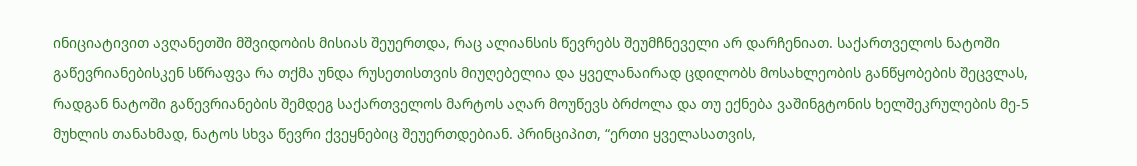ინიციატივით ავღანეთში მშვიდობის მისიას შეუერთდა, რაც ალიანსის წევრებს შეუმჩნეველი არ დარჩენიათ. საქართველოს ნატოში გაწევრიანებისკენ სწრაფვა რა თქმა უნდა რუსეთისთვის მიუღებელია და ყველანაირად ცდილობს მოსახლეობის განწყობების შეცვლას, რადგან ნატოში გაწევრიანების შემდეგ საქართველოს მარტოს აღარ მოუწევს ბრძოლა და თუ ექნება ვაშინგტონის ხელშეკრულების მე-5 მუხლის თანახმად, ნატოს სხვა წევრი ქვეყნებიც შეუერთდებიან. პრინციპით, “ერთი ყველასათვის,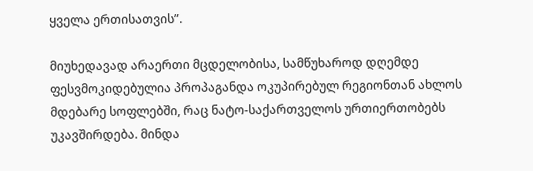ყველა ერთისათვის”.

მიუხედავად არაერთი მცდელობისა, სამწუხაროდ დღემდე ფესვმოკიდებულია პროპაგანდა ოკუპირებულ რეგიონთან ახლოს მდებარე სოფლებში, რაც ნატო-საქართველოს ურთიერთობებს უკავშირდება. მინდა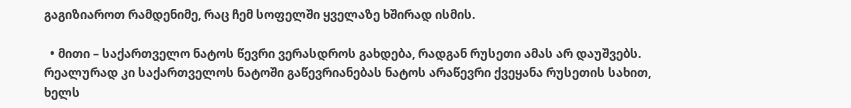გაგიზიაროთ რამდენიმე, რაც ჩემ სოფელში ყველაზე ხშირად ისმის.

  • მითი – საქართველო ნატოს წევრი ვერასდროს გახდება, რადგან რუსეთი ამას არ დაუშვებს. რეალურად კი საქართველოს ნატოში გაწევრიანებას ნატოს არაწევრი ქვეყანა რუსეთის სახით, ხელს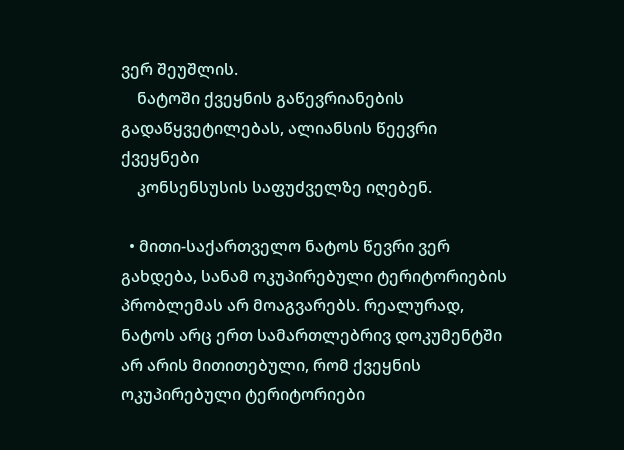ვერ შეუშლის.
    ნატოში ქვეყნის გაწევრიანების გადაწყვეტილებას, ალიანსის წეევრი ქვეყნები
    კონსენსუსის საფუძველზე იღებენ.

  • მითი-საქართველო ნატოს წევრი ვერ გახდება, სანამ ოკუპირებული ტერიტორიების პრობლემას არ მოაგვარებს. რეალურად, ნატოს არც ერთ სამართლებრივ დოკუმენტში არ არის მითითებული, რომ ქვეყნის ოკუპირებული ტერიტორიები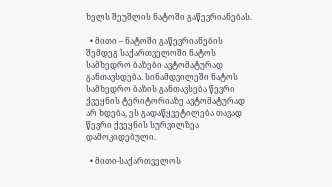ხელს შეუშლის ნატოში გაწევრიანებას.

  • მითი – ნატოში გაწევრიანების შემდეგ საქართველოში ნატოს სამხედრო ბაზები ავტომატურად განთავსდება. სინამდვილეში ნატოს სამხედრო ბაზის განთავსება წევრი ქვეყნის ტერიტორიაზე ავტომატურად არ ხდება, ეს გადაწყვეტილება თავად წევრი ქვეყნის სურვილზეა დამოკიდებული.

  • მითი-საქართველოს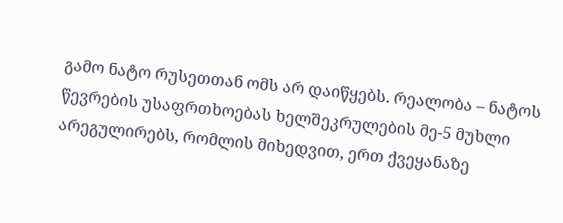გამო ნატო რუსეთთან ომს არ დაიწყებს. რეალობა – ნატოს წევრების უსაფრთხოებას ხელშეკრულების მე-5 მუხლი არეგულირებს, რომლის მიხედვით, ერთ ქვეყანაზე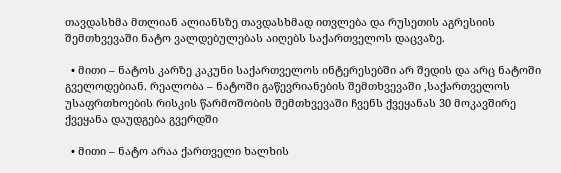თავდასხმა მთლიან ალიანსზე თავდასხმად ითვლება და რუსეთის აგრესიის შემთხვევაში ნატო ვალდებულებას აიღებს საქართველოს დაცვაზე.

  • მითი – ნატოს კარზე კაკუნი საქართველოს ინტერესებში არ შედის და არც ნატოში გველოდებიან. რეალობა – ნატოში გაწევრიანების შემთხვევაში ,საქართველოს უსაფრთხოების რისკის წარმოშობის შემთხვევაში ჩვენს ქვეყანას 30 მოკავშირე ქვეყანა დაუდგება გვერდში

  • მითი – ნატო არაა ქართველი ხალხის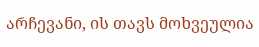არჩევანი, ის თავს მოხვეულია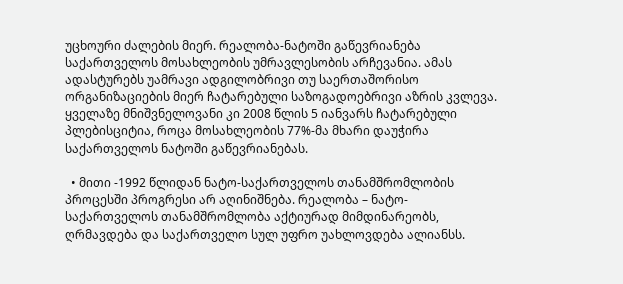უცხოური ძალების მიერ. რეალობა-ნატოში გაწევრიანება საქართველოს მოსახლეობის უმრავლესობის არჩევანია. ამას ადასტურებს უამრავი ადგილობრივი თუ საერთაშორისო ორგანიზაციების მიერ ჩატარებული საზოგადოებრივი აზრის კვლევა. ყველაზე მნიშვნელოვანი კი 2008 წლის 5 იანვარს ჩატარებული პლებისციტია, როცა მოსახლეობის 77%-მა მხარი დაუჭირა საქართველოს ნატოში გაწევრიანებას.

  • მითი -1992 წლიდან ნატო-საქართველოს თანამშრომლობის პროცესში პროგრესი არ აღინიშნება. რეალობა – ნატო-საქართველოს თანამშრომლობა აქტიურად მიმდინარეობს, ღრმავდება და საქართველო სულ უფრო უახლოვდება ალიანსს.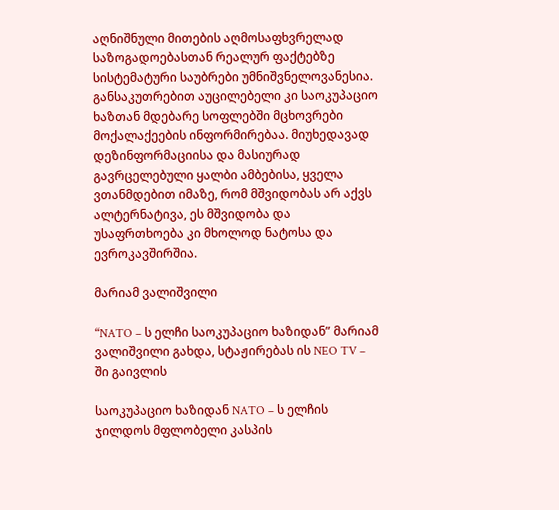აღნიშნული მითების აღმოსაფხვრელად საზოგადოებასთან რეალურ ფაქტებზე სისტემატური საუბრები უმნიშვნელოვანესია. განსაკუთრებით აუცილებელი კი საოკუპაციო ხაზთან მდებარე სოფლებში მცხოვრები მოქალაქეების ინფორმირებაა. მიუხედავად დეზინფორმაციისა და მასიურად გავრცელებული ყალბი ამბებისა, ყველა ვთანმდებით იმაზე, რომ მშვიდობას არ აქვს ალტერნატივა, ეს მშვიდობა და უსაფრთხოება კი მხოლოდ ნატოსა და ევროკავშირშია.

მარიამ ვალიშვილი

“NATO – ს ელჩი საოკუპაციო ხაზიდან” მარიამ ვალიშვილი გახდა, სტაჟირებას ის NEO TV – ში გაივლის

საოკუპაციო ხაზიდან NATO – ს ელჩის ჯილდოს მფლობელი კასპის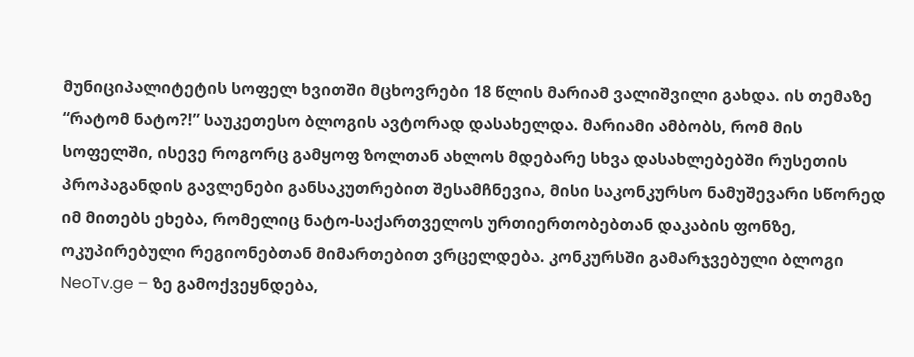მუნიციპალიტეტის სოფელ ხვითში მცხოვრები 18 წლის მარიამ ვალიშვილი გახდა. ის თემაზე “რატომ ნატო?!” საუკეთესო ბლოგის ავტორად დასახელდა. მარიამი ამბობს, რომ მის სოფელში, ისევე როგორც გამყოფ ზოლთან ახლოს მდებარე სხვა დასახლებებში რუსეთის პროპაგანდის გავლენები განსაკუთრებით შესამჩნევია, მისი საკონკურსო ნამუშევარი სწორედ იმ მითებს ეხება, რომელიც ნატო-საქართველოს ურთიერთობებთან დაკაბის ფონზე, ოკუპირებული რეგიონებთან მიმართებით ვრცელდება. კონკურსში გამარჯვებული ბლოგი NeoTv.ge – ზე გამოქვეყნდება,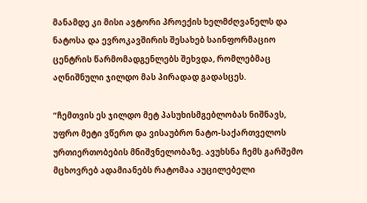მანამდე კი მისი ავტორი პროექის ხელმძღვანელს და ნატოსა და ევროკავშირის შესახებ საინფორმაციო ცენტრის წარმომადგენლებს შეხვდა, რომლებმაც აღნიშნული ჯილდო მას პირადად გადასცეს.

“ჩემთვის ეს ჯილდო მეტ პასუხისმგებლობას ნიშნავს, უფრო მეტი ვწერო და ვისაუბრო ნატო-საქართველოს ურთიერთობების მნიშვნელობაზე. ავუხსნა ჩემს გარშემო მცხოვრებ ადამიანებს რატომაა აუცილებელი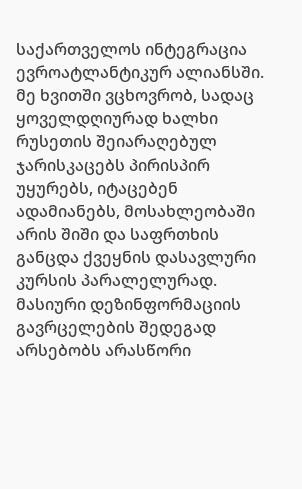საქართველოს ინტეგრაცია ევროატლანტიკურ ალიანსში. მე ხვითში ვცხოვრობ, სადაც ყოველდღიურად ხალხი რუსეთის შეიარაღებულ ჯარისკაცებს პირისპირ უყურებს, იტაცებენ ადამიანებს, მოსახლეობაში არის შიში და საფრთხის განცდა ქვეყნის დასავლური კურსის პარალელურად. მასიური დეზინფორმაციის გავრცელების შედეგად არსებობს არასწორი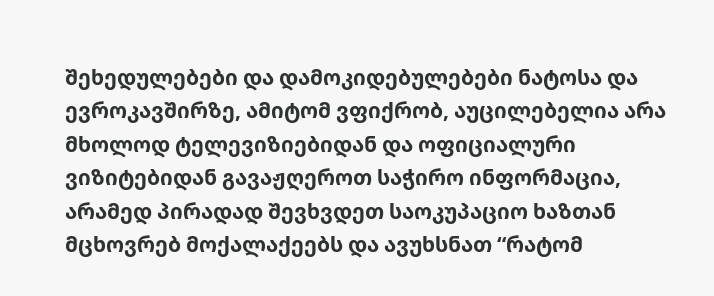შეხედულებები და დამოკიდებულებები ნატოსა და ევროკავშირზე, ამიტომ ვფიქრობ, აუცილებელია არა მხოლოდ ტელევიზიებიდან და ოფიციალური ვიზიტებიდან გავაჟღეროთ საჭირო ინფორმაცია, არამედ პირადად შევხვდეთ საოკუპაციო ხაზთან მცხოვრებ მოქალაქეებს და ავუხსნათ “რატომ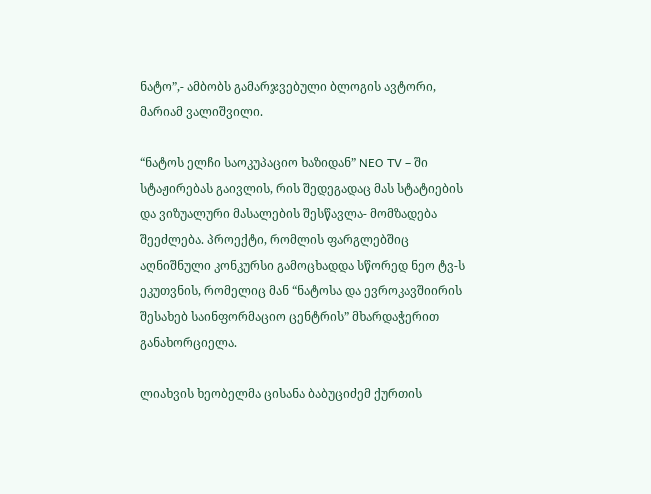ნატო”,- ამბობს გამარჯვებული ბლოგის ავტორი, მარიამ ვალიშვილი.

“ნატოს ელჩი საოკუპაციო ხაზიდან” NEO TV – ში სტაჟირებას გაივლის, რის შედეგადაც მას სტატიების და ვიზუალური მასალების შესწავლა- მომზადება შეეძლება. პროექტი, რომლის ფარგლებშიც აღნიშნული კონკურსი გამოცხადდა სწორედ ნეო ტვ-ს ეკუთვნის, რომელიც მან “ნატოსა და ევროკავშიირის შესახებ საინფორმაციო ცენტრის” მხარდაჭერით განახორციელა.

ლიახვის ხეობელმა ცისანა ბაბუციძემ ქურთის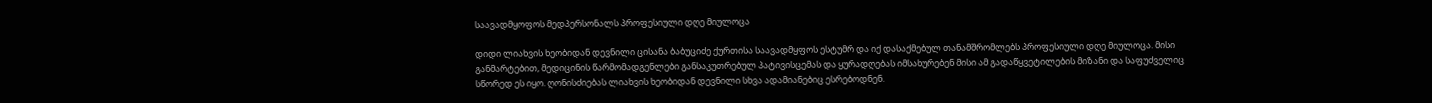საავადმყოფოს მედპერსონალს პროფესიული დღე მიულოცა

დიდი ლიახვის ხეობიდან დევნილი ცისანა ბაბუციძე ქურთისა საავადმყფოს ესტუმრ და იქ დასაქმებულ თანამშრომლებს პროფესიული დღე მიულოცა. მისი განმარტებით, მედიცინის წარმომადგენლები განსაკუთრებულ პატივისცემას და ყურადღებას იმსახურებენ მისი ამ გადაწყვეტილების მიზანი და საფუძველიც სწორედ ეს იყო. ღონისძიებას ლიახვის ხეობიდან დევნილი სხვა ადამიანებიც ესრებოდნენ.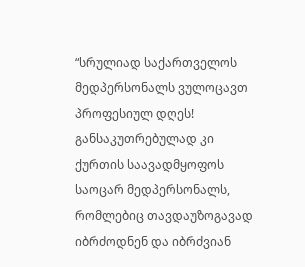“სრულიად საქართველოს მედპერსონალს ვულოცავთ პროფესიულ დღეს! განსაკუთრებულად კი ქურთის საავადმყოფოს საოცარ მედპერსონალს, რომლებიც თავდაუზოგავად იბრძოდნენ და იბრძვიან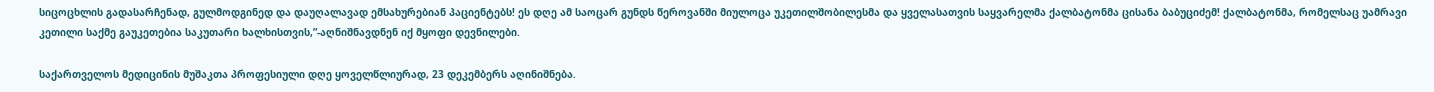სიცოცხლის გადასარჩენად, გულმოდგინედ და დაუღალავად ემსახურებიან პაციენტებს! ეს დღე ამ საოცარ გუნდს წეროვანში მიულოცა უკეთილშობილესმა და ყველასათვის საყვარელმა ქალბატონმა ცისანა ბაბუციძემ! ქალბატონმა, რომელსაც უამრავი კეთილი საქმე გაუკეთებია საკუთარი ხალხისთვის,”-აღნიშნავდნენ იქ მყოფი დევნილები.

საქართველოს მედიცინის მუშაკთა პროფესიული დღე ყოველწლიურად, 23 დეკემბერს აღინიშნება.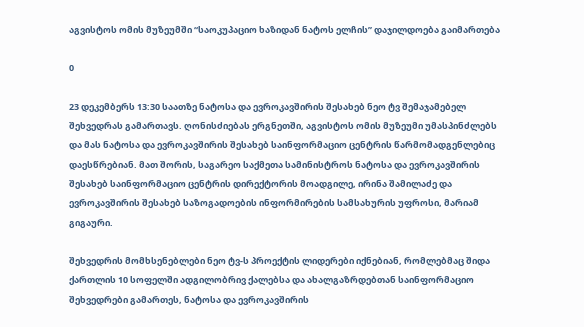აგვისტოს ომის მუზეუმში “საოკუპაციო ხაზიდან ნატოს ელჩის” დაჯილდოება გაიმართება

0

23 დეკემბერს 13:30 საათზე ნატოსა და ევროკავშირის შესახებ ნეო ტვ შემაჯამებელ შეხვედრას გამართავს. ღონისძიებას ერგნეთში, აგვისტოს ომის მუზეუმი უმასპინძლებს და მას ნატოსა და ევროკავშირის შესახებ საინფორმაციო ცენტრის წარმომადგენლებიც დაესწრებიან. მათ შორის, საგარეო საქმეთა სამინისტროს ნატოსა და ევროკავშირის შესახებ საინფორმაციო ცენტრის დირექტორის მოადგილე, ირინა შამილაძე და ევროკავშირის შესახებ საზოგადოების ინფორმირების სამსახურის უფროსი, მარიამ გიგაური.

შეხვედრის მომხსენებლები ნეო ტვ-ს პროექტის ლიდერები იქნებიან, რომლებმაც შიდა ქართლის 10 სოფელში ადგილობრივ ქალებსა და ახალგაზრდებთან საინფორმაციო შეხვედრები გამართეს, ნატოსა და ევროკავშირის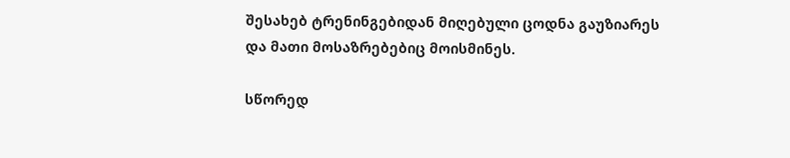შესახებ ტრენინგებიდან მიღებული ცოდნა გაუზიარეს და მათი მოსაზრებებიც მოისმინეს.

სწორედ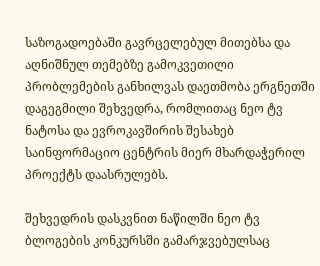საზოგადოებაში გავრცელებულ მითებსა და აღნიშნულ თემებზე გამოკვეთილი პრობლემების განხილვას დაეთმობა ერგნეთში დაგეგმილი შეხვედრა, რომლითაც ნეო ტვ ნატოსა და ევროკავშირის შესახებ საინფორმაციო ცენტრის მიერ მხარდაჭერილ პროექტს დაასრულებს.

შეხვედრის დასკვნით ნაწილში ნეო ტვ ბლოგების კონკურსში გამარჯვებულსაც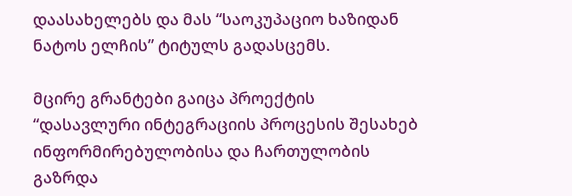დაასახელებს და მას “საოკუპაციო ხაზიდან ნატოს ელჩის” ტიტულს გადასცემს.

მცირე გრანტები გაიცა პროექტის “დასავლური ინტეგრაციის პროცესის შესახებ ინფორმირებულობისა და ჩართულობის გაზრდა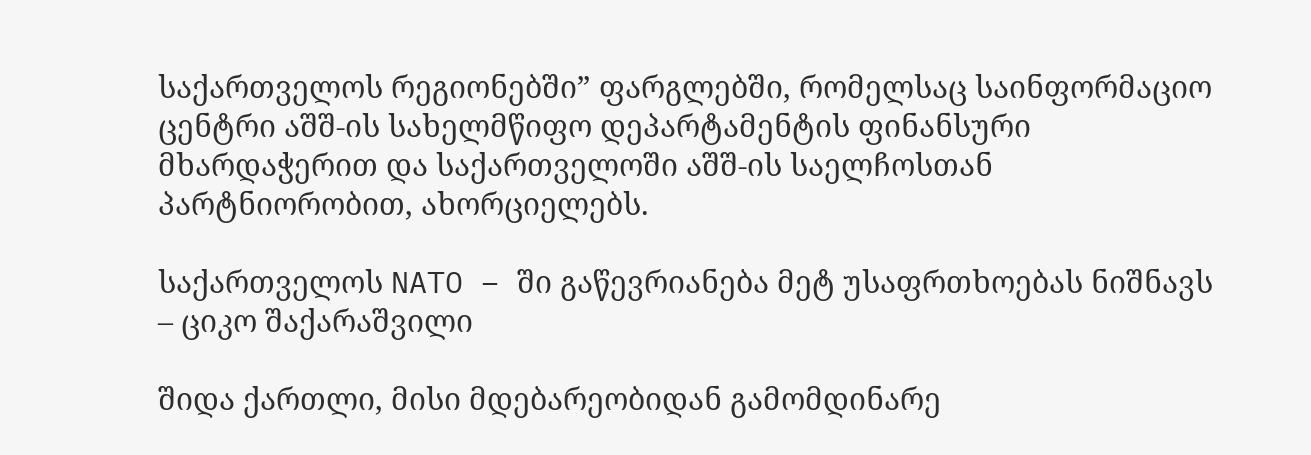საქართველოს რეგიონებში” ფარგლებში, რომელსაც საინფორმაციო ცენტრი აშშ-ის სახელმწიფო დეპარტამენტის ფინანსური მხარდაჭერით და საქართველოში აშშ-ის საელჩოსთან პარტნიორობით, ახორციელებს.

საქართველოს NATO – ში გაწევრიანება მეტ უსაფრთხოებას ნიშნავს – ციკო შაქარაშვილი

შიდა ქართლი, მისი მდებარეობიდან გამომდინარე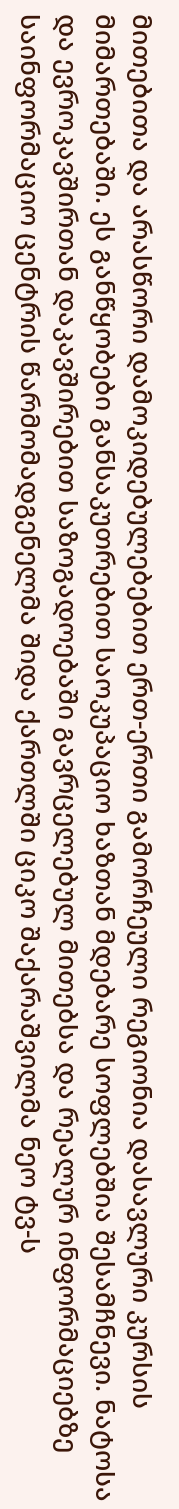მითებითა და არასწორი დამოკიდებულებებით ერთ-ერთი გამორჩეული რეგიონია დასავლური კურსის მიმართებაში. ეს განწყობები განსაკუთრებით საოკუპაციო ხაზთან მდებარე სოფლებშია შესამჩნევი. ნატოსა და ევროკავშირთან დაკავშირებით საზოგადოებაში გავრცელებულ მითებსა და რეალურ ინფორმაციებზე საინფორმაციო ცენტრის წარმომადგენელმა შიდა ქართლში ციკო შაქარაშვილმა ნეო ტვ-ს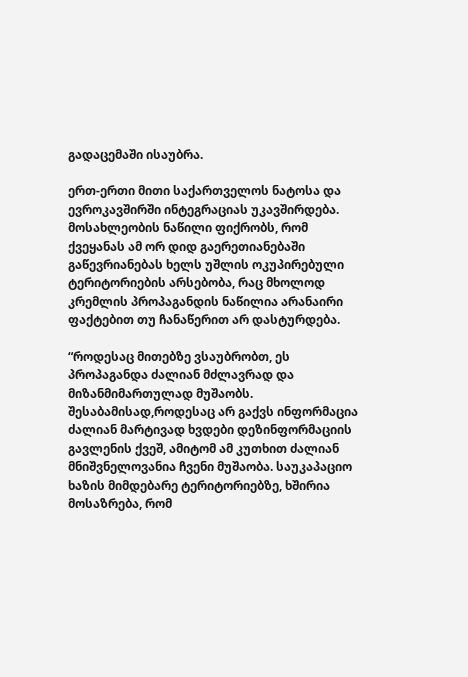გადაცემაში ისაუბრა.

ერთ-ერთი მითი საქართველოს ნატოსა და ევროკავშირში ინტეგრაციას უკავშირდება. მოსახლეობის ნაწილი ფიქრობს, რომ ქვეყანას ამ ორ დიდ გაერეთიანებაში გაწევრიანებას ხელს უშლის ოკუპირებული ტერიტორიების არსებობა, რაც მხოლოდ კრემლის პროპაგანდის ნაწილია არანაირი ფაქტებით თუ ჩანაწერით არ დასტურდება.

“როდესაც მითებზე ვსაუბრობთ, ეს პროპაგანდა ძალიან მძლავრად და მიზანმიმართულად მუშაობს. შესაბამისად,როდესაც არ გაქვს ინფორმაცია ძალიან მარტივად ხვდები დეზინფორმაციის გავლენის ქვეშ, ამიტომ ამ კუთხით ძალიან მნიშვნელოვანია ჩვენი მუშაობა. საუკაპაციო ხაზის მიმდებარე ტერიტორიებზე, ხშირია მოსაზრება, რომ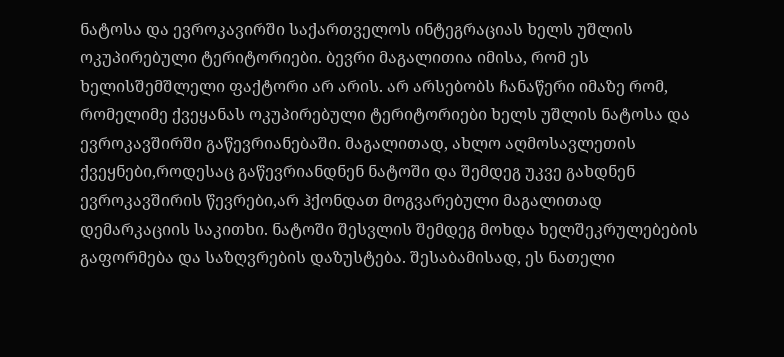ნატოსა და ევროკავირში საქართველოს ინტეგრაციას ხელს უშლის ოკუპირებული ტერიტორიები. ბევრი მაგალითია იმისა, რომ ეს ხელისშემშლელი ფაქტორი არ არის. არ არსებობს ჩანაწერი იმაზე რომ, რომელიმე ქვეყანას ოკუპირებული ტერიტორიები ხელს უშლის ნატოსა და ევროკავშირში გაწევრიანებაში. მაგალითად, ახლო აღმოსავლეთის ქვეყნები,როდესაც გაწევრიანდნენ ნატოში და შემდეგ უკვე გახდნენ ევროკავშირის წევრები,არ ჰქონდათ მოგვარებული მაგალითად დემარკაციის საკითხი. ნატოში შესვლის შემდეგ მოხდა ხელშეკრულებების გაფორმება და საზღვრების დაზუსტება. შესაბამისად, ეს ნათელი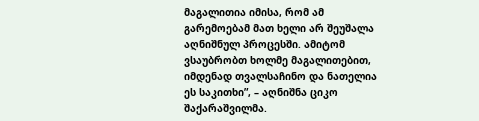მაგალითია იმისა, რომ ამ გარემოებამ მათ ხელი არ შეუშალა აღნიშნულ პროცესში. ამიტომ ვსაუბრობთ ხოლმე მაგალითებით, იმდენად თვალსაჩინო და ნათელია ეს საკითხი”, – აღნიშნა ციკო შაქარაშვილმა.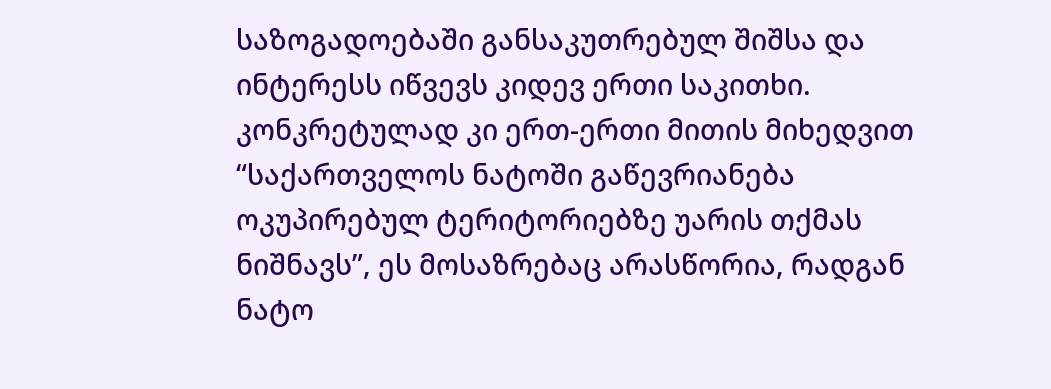საზოგადოებაში განსაკუთრებულ შიშსა და ინტერესს იწვევს კიდევ ერთი საკითხი. კონკრეტულად კი ერთ-ერთი მითის მიხედვით “საქართველოს ნატოში გაწევრიანება ოკუპირებულ ტერიტორიებზე უარის თქმას ნიშნავს”, ეს მოსაზრებაც არასწორია, რადგან ნატო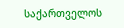საქართველოს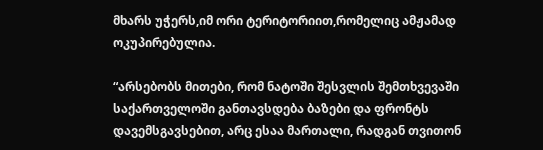მხარს უჭერს,იმ ორი ტერიტორიით,რომელიც ამჟამად ოკუპირებულია.

“არსებობს მითები, რომ ნატოში შესვლის შემთხვევაში საქართველოში განთავსდება ბაზები და ფრონტს დავემსგავსებით, არც ესაა მართალი, რადგან თვითონ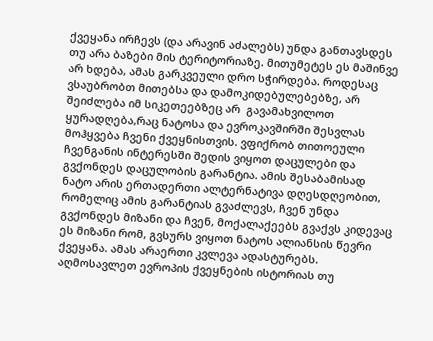ქვეყანა ირჩევს (და არავინ აძალებს) უნდა განთავსდეს თუ არა ბაზები მის ტერიტორიაზე. მითუმეტეს ეს მაშინვე არ ხდება, ამას გარკვეული დრო სჭირდება. როდესაც ვსაუბრობთ მითებსა და დამოკიდებულებებზე, არ შეიძლება იმ სიკეთეებზეც არ  გავამახვილოთ ყურადღება,რაც ნატოსა და ევროკავშირში შესვლას მოჰყვება ჩვენი ქვეყნისთვის. ვფიქრობ თითოეული ჩვენგანის ინტერესში შედის ვიყოთ დაცულები და გვქონდეს დაცულობის გარანტია. ამის შესაბამისად ნატო არის ერთადერთი ალტერნატივა დღესდღეობით, რომელიც ამის გარანტიას გვაძლევს, ჩვენ უნდა გვქონდეს მიზანი და ჩვენ, მოქალაქეებს გვაქვს კიდევაც ეს მიზანი რომ, გვსურს ვიყოთ ნატოს ალიანსის წევრი ქვეყანა. ამას არაერთი კვლევა ადასტურებს. აღმოსავლეთ ევროპის ქვეყნების ისტორიას თუ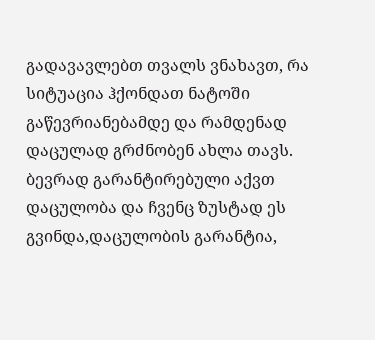გადავავლებთ თვალს ვნახავთ, რა სიტუაცია ჰქონდათ ნატოში გაწევრიანებამდე და რამდენად დაცულად გრძნობენ ახლა თავს. ბევრად გარანტირებული აქვთ დაცულობა და ჩვენც ზუსტად ეს გვინდა,დაცულობის გარანტია,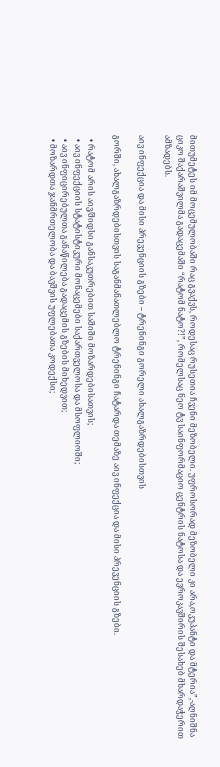მითუმეტეს იმ მოცემულობაში რაც გვაქვს, როდესაც რუსეთია ჩვენი მეზობელი. უფროსორად მეზობელი კი არა,ოკუპანტი და მტერია”,-აღნიშნა ციკო შაქარაშვილმა გადაცემაში “რატომ ნატო?!”, რომელსაც ნეო ტვ საინფორმაციო ცენტრის ნატოსა და ევროკავშირის შესახებ მხარდაჭერით ამზადებს.

აივ ინფექცია და მისი პრევენციის გზები – ტრენინგი გორელი ახალგაზრდებისთვის

გორში, ახალგაზრდებისთვის საგანმანათლებლო ტრენინგი ჩატარდა თემაზე აივ ინფექცია და მისი პრევენციის გზები.

  • რატომ არის აივ/შიდსი განსაკუთრებით საშიში მოზარდებისათვის;
  • აივ ინფექციის სტატისტიკური მონაცემები საქართველოსა და მსოფლიოში;
  • აივ ინფიცირებულთა განაწილება გადაცემის გზების მიხედვით;
  • მოზარდთა ჯანმრთელობა და ბავშვის უფლებათა კოდექსი;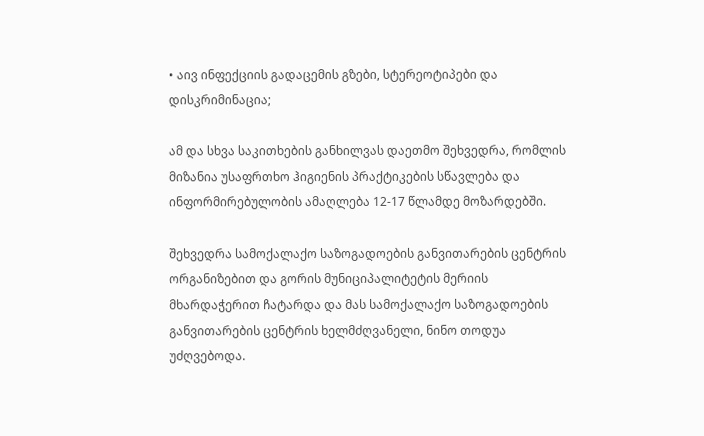• აივ ინფექციის გადაცემის გზები, სტერეოტიპები და დისკრიმინაცია;

ამ და სხვა საკითხების განხილვას დაეთმო შეხვედრა, რომლის მიზანია უსაფრთხო ჰიგიენის პრაქტიკების სწავლება და ინფორმირებულობის ამაღლება 12-17 წლამდე მოზარდებში.

შეხვედრა სამოქალაქო საზოგადოების განვითარების ცენტრის ორგანიზებით და გორის მუნიციპალიტეტის მერიის მხარდაჭერით ჩატარდა და მას სამოქალაქო საზოგადოების განვითარების ცენტრის ხელმძღვანელი, ნინო თოდუა უძღვებოდა.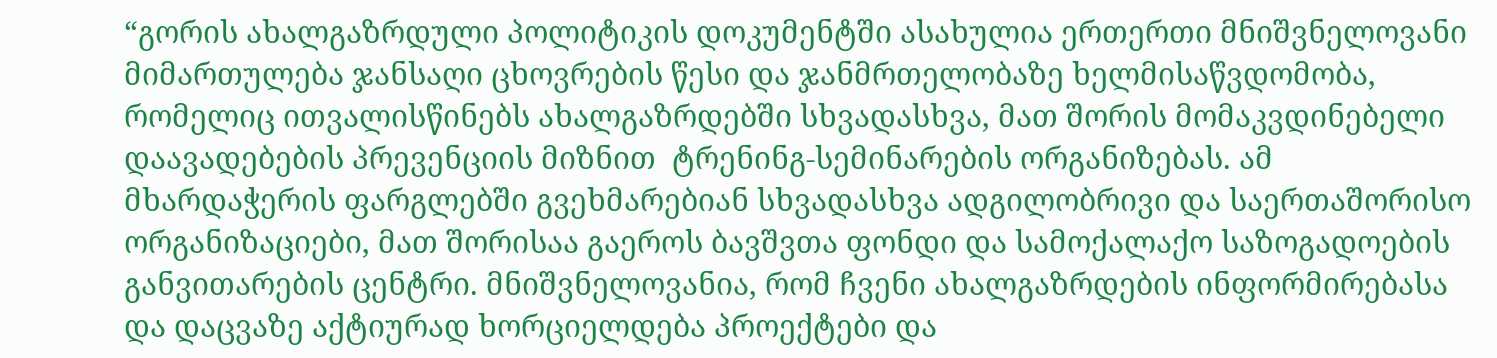“გორის ახალგაზრდული პოლიტიკის დოკუმენტში ასახულია ერთერთი მნიშვნელოვანი მიმართულება ჯანსაღი ცხოვრების წესი და ჯანმრთელობაზე ხელმისაწვდომობა, რომელიც ითვალისწინებს ახალგაზრდებში სხვადასხვა, მათ შორის მომაკვდინებელი დაავადებების პრევენციის მიზნით  ტრენინგ-სემინარების ორგანიზებას. ამ მხარდაჭერის ფარგლებში გვეხმარებიან სხვადასხვა ადგილობრივი და საერთაშორისო ორგანიზაციები, მათ შორისაა გაეროს ბავშვთა ფონდი და სამოქალაქო საზოგადოების განვითარების ცენტრი. მნიშვნელოვანია, რომ ჩვენი ახალგაზრდების ინფორმირებასა და დაცვაზე აქტიურად ხორციელდება პროექტები და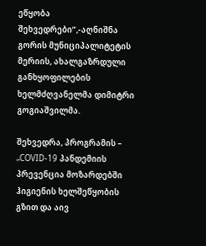ეწყობა შეხვედრები”,-აღნიშნა გორის მუნიციპალიტეტის მერიის, ახალგაზრდული განხყოფილების ხელმძღვანელმა დიმიტრი გოგიაშვილმა.

შეხვედრა, პროგრამის – „COVID-19 პანდემიის პრევენცია მოზარდებში ჰიგიენის ხელშეწყობის გზით და აივ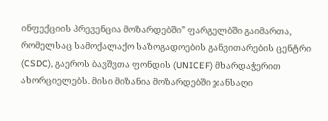ინფექციის პრევენცია მოზარდებში” ფარგელბში გაიმართა, რომელსაც სამოქალაქო საზოგადოების განვითარების ცენტრი (CSDC), გაეროს ბავშვთა ფონდის (UNICEF) მხარდაჭერით ახორციელებს. მისი მიზანია მოზარდებში ჯანსაღი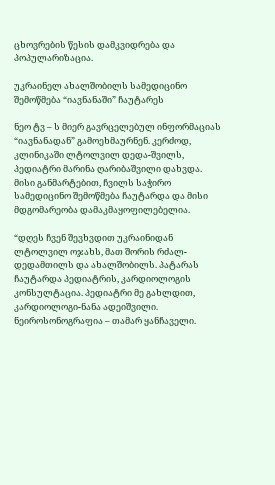ცხოვრების წესის დამკვიდრება და პოპულარიზაცია.

უკრაინელ ახალშობილს სამედიცინო შემოწმება “იავნანაში” ჩაუტარეს

ნეო ტვ – ს მიერ გავრცელებულ ინფორმაციას “იავნანადან” გამოეხმაურნენ. კერძოდ, კლინიკაში ლტოლვილ დედა-შვილს, პედიატრი მარინა ღარიბაშვილი დახვდა. მისი განმარტებით, ჩვილს საჭირო სამედიცინო შემოწმება ჩაუტარდა და მისი მდგომარეობა დამაკმაყოფილებელია.

“დღეს ჩვენ შევხვდით უკრაინიდან ლტოლვილ ოჯახს, მათ შორის რძალ-დედამთილს და ახალშობილს. პატარას ჩაუტარდა პედიატრის, კარდიოლოგის კონსულტაცია. პედიატრი მე გახლდით, კარდიოლოგი-ნანა ადეიშვილი. ნეიროსონოგრაფია – თამარ ყანჩაველი.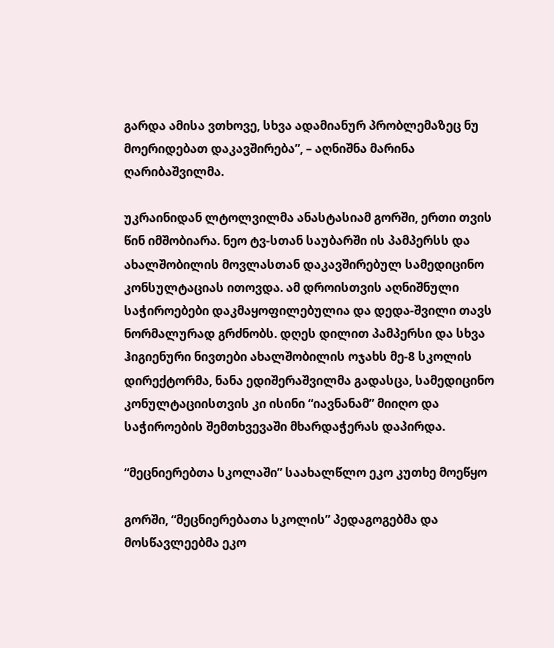გარდა ამისა ვთხოვე, სხვა ადამიანურ პრობლემაზეც ნუ მოერიდებათ დაკავშირება”, – აღნიშნა მარინა ღარიბაშვილმა.

უკრაინიდან ლტოლვილმა ანასტასიამ გორში, ერთი თვის წინ იმშობიარა. ნეო ტვ-სთან საუბარში ის პამპერსს და ახალშობილის მოვლასთან დაკავშირებულ სამედიცინო კონსულტაციას ითოვდა. ამ დროისთვის აღნიშნული საჭიროებები დაკმაყოფილებულია და დედა-შვილი თავს ნორმალურად გრძნობს. დღეს დილით პამპერსი და სხვა ჰიგიენური ნივთები ახალშობილის ოჯახს მე-8 სკოლის დირექტორმა, ნანა ედიშერაშვილმა გადასცა, სამედიცინო კონულტაციისთვის კი ისინი “იავნანამ” მიიღო და საჭიროების შემთხვევაში მხარდაჭერას დაპირდა.

“მეცნიერებთა სკოლაში” საახალწლო ეკო კუთხე მოეწყო

გორში, “მეცნიერებათა სკოლის” პედაგოგებმა და მოსწავლეებმა ეკო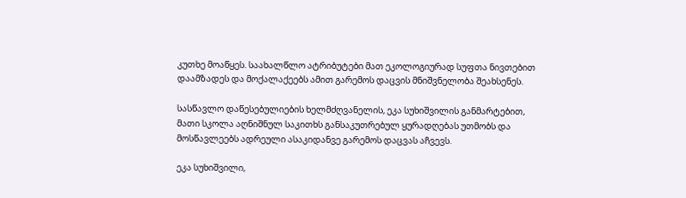კუთხე მოაწყეს. საახალწლო ატრიბუტები მათ ეკოლოგიურად სუფთა ნივთებით დაამზადეს და მოქალაქეებს ამით გარემოს დაცვის მნიშვნელობა შეახსენეს.

სასწავლო დაწესებულიების ხელმძღვანელის, ეკა სუხიშვილის განმარტებით, მათი სკოლა აღნიშნულ საკითხს განსაკუთრებულ ყურადღებას უთმობს და მოსწავლეებს ადრეული ასაკიდანვე გარემოს დაცვას აჩვევს.

ეკა სუხიშვილი,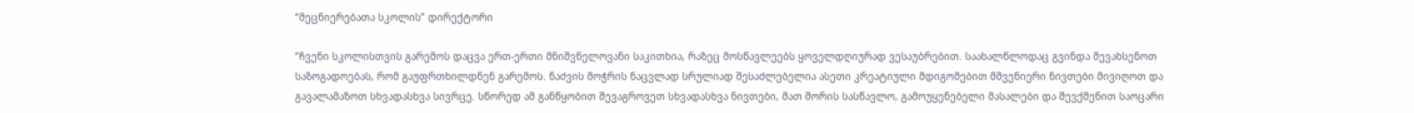“მეცნიერებათა სკოლის” დირექტორი

“ჩვენი სკოლისთვის გარემოს დაცვა ერთ-ერთი მნიშვნელოვანი საკითხია, რაზეც მოსწავლეებს ყოველდღიურად ვესაუბრებით. საახალწლოდაც გვინდა შევახსენოთ საზოგადოებას, რომ გაუფრთხილდნენ გარემოს. ნაძვის მოჭრის ნაცვლად სრულიად შესაძლებელია ასეთი კრეატიული მდიგომებით მშვენიერი ნივთები მივიღოთ და გავალამაზოთ სხვადასხვა სივრცე. სწორედ ამ განწყობით შევაგროვეთ სხვადასხვა ნივთები, მათ შორის სასწავლო, გამოუყენებელი მასალები და შევქმენით საოცარი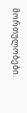მორთულობები.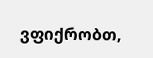ვფიქრობთ,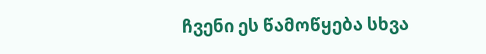ჩვენი ეს წამოწყება სხვა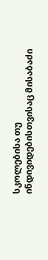სკოლებისა თუ ინდივიდებისთვისაც მისაბაძი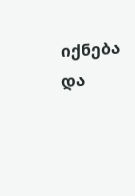იქნება და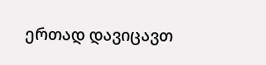ერთად დავიცავთ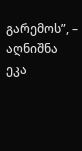გარემოს”, – აღნიშნა ეკა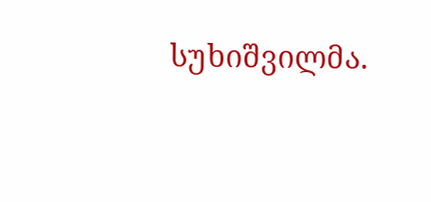სუხიშვილმა.